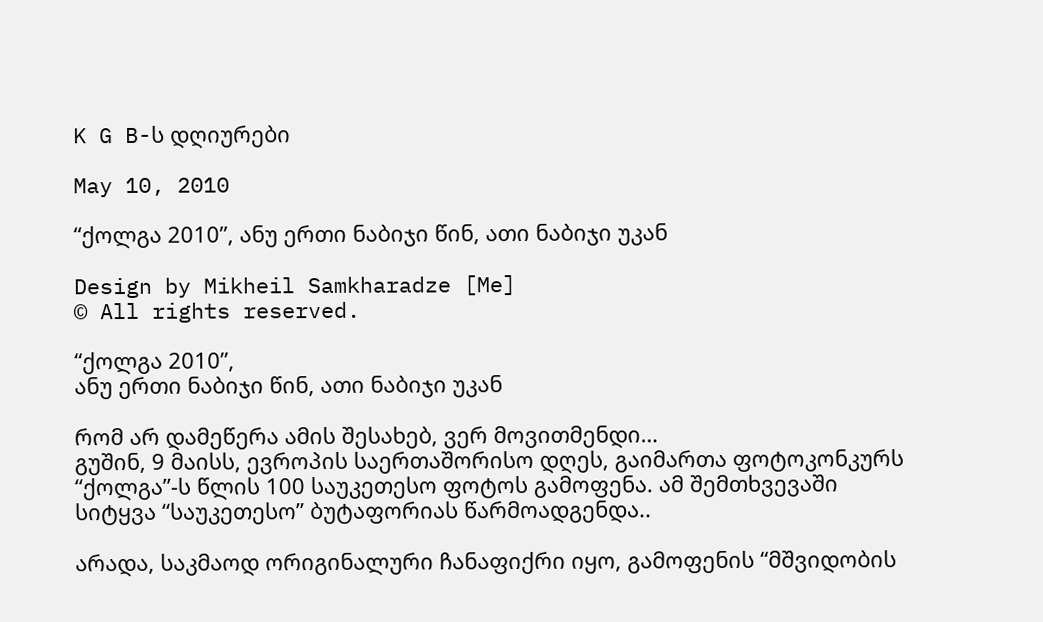K G B-ს დღიურები

May 10, 2010

“ქოლგა 2010”, ანუ ერთი ნაბიჯი წინ, ათი ნაბიჯი უკან

Design by Mikheil Samkharadze [Me]
© All rights reserved.

“ქოლგა 2010”,
ანუ ერთი ნაბიჯი წინ, ათი ნაბიჯი უკან

რომ არ დამეწერა ამის შესახებ, ვერ მოვითმენდი…
გუშინ, 9 მაისს, ევროპის საერთაშორისო დღეს, გაიმართა ფოტოკონკურს “ქოლგა”-ს წლის 100 საუკეთესო ფოტოს გამოფენა. ამ შემთხვევაში სიტყვა “საუკეთესო” ბუტაფორიას წარმოადგენდა..

არადა, საკმაოდ ორიგინალური ჩანაფიქრი იყო, გამოფენის “მშვიდობის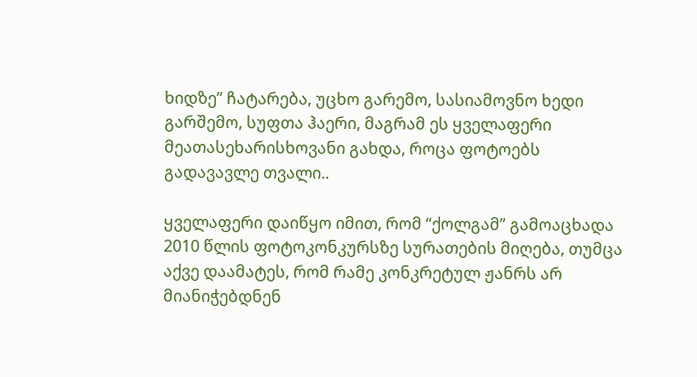ხიდზე” ჩატარება, უცხო გარემო, სასიამოვნო ხედი გარშემო, სუფთა ჰაერი, მაგრამ ეს ყველაფერი მეათასეხარისხოვანი გახდა, როცა ფოტოებს გადავავლე თვალი..

ყველაფერი დაიწყო იმით, რომ “ქოლგამ” გამოაცხადა 2010 წლის ფოტოკონკურსზე სურათების მიღება, თუმცა აქვე დაამატეს, რომ რამე კონკრეტულ ჟანრს არ მიანიჭებდნენ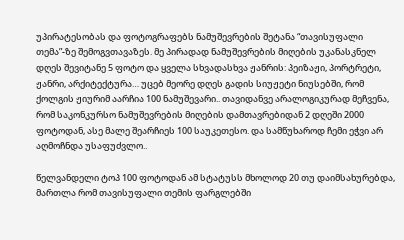უპირატესობას და ფოტოგრაფებს ნამუშევრების შეტანა “თავისუფალი თემა”-ზე შემოგვთავაზეს. მე პირადად ნამუშევრების მიღების უკანასკნელ დღეს შევიტანე 5 ფოტო და ყველა სხვადასხვა ჟანრის: პეიზაჟი, პორტრეტი, ჟანრი, არქიტექტურა… უცებ მეორე დღეს გადის სიუჟეტი ნიუსებში, რომ ქოლგის ჟიურიმ აარჩია 100 ნამუშევარი.. თავიდანვე არალოგიკურად მეჩვენა, რომ საკონკურსო ნამუშევრების მიღების დამთავრებიდან 2 დღეში 2000 ფოტოდან, ასე მალე შეარჩიეს 100 საუკეთესო. და სამწუხაროდ ჩემი ეჭვი არ აღმოჩნდა უსაფუძვლო..

წელვანდელი ტოპ 100 ფოტოდან ამ სტატუსს მხოლოდ 20 თუ დაიმსახურებდა, მართლა რომ თავისუფალი თემის ფარგლებში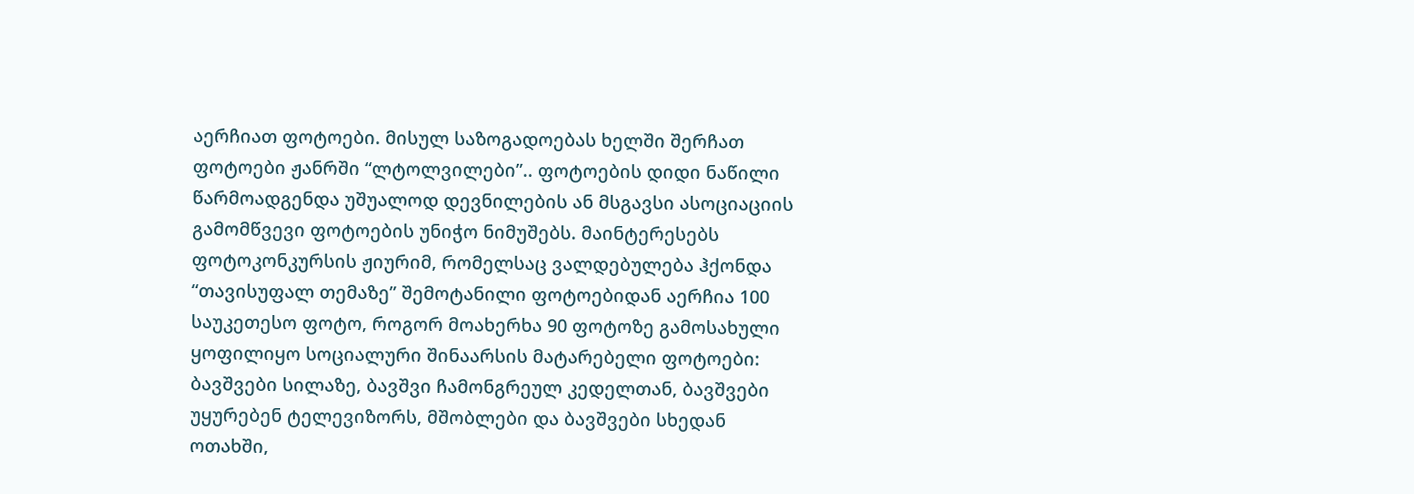აერჩიათ ფოტოები. მისულ საზოგადოებას ხელში შერჩათ ფოტოები ჟანრში “ლტოლვილები”.. ფოტოების დიდი ნაწილი წარმოადგენდა უშუალოდ დევნილების ან მსგავსი ასოციაციის გამომწვევი ფოტოების უნიჭო ნიმუშებს. მაინტერესებს ფოტოკონკურსის ჟიურიმ, რომელსაც ვალდებულება ჰქონდა “თავისუფალ თემაზე” შემოტანილი ფოტოებიდან აერჩია 100 საუკეთესო ფოტო, როგორ მოახერხა 90 ფოტოზე გამოსახული ყოფილიყო სოციალური შინაარსის მატარებელი ფოტოები: ბავშვები სილაზე, ბავშვი ჩამონგრეულ კედელთან, ბავშვები უყურებენ ტელევიზორს, მშობლები და ბავშვები სხედან ოთახში,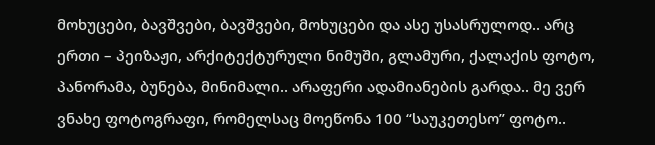მოხუცები, ბავშვები, ბავშვები, მოხუცები და ასე უსასრულოდ.. არც ერთი – პეიზაჟი, არქიტექტურული ნიმუში, გლამური, ქალაქის ფოტო, პანორამა, ბუნება, მინიმალი.. არაფერი ადამიანების გარდა.. მე ვერ ვნახე ფოტოგრაფი, რომელსაც მოეწონა 100 “საუკეთესო” ფოტო..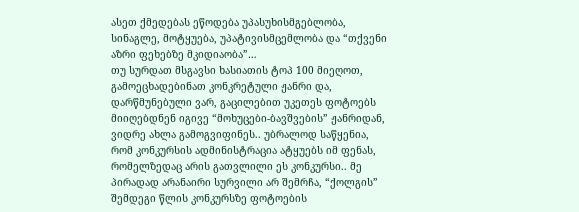ასეთ ქმედებას ეწოდება უპასუხისმგებლობა, სინაგლე, მოტყუება, უპატივისმცემლობა და “თქვენი აზრი ფეხებზე მკიდიაობა”…
თუ სურდათ მსგავსი ხასიათის ტოპ 100 მიეღოთ, გამოეცხადებინათ კონკრეტული ჟანრი და, დარწმუნებული ვარ, გაცილებით უკეთეს ფოტოებს მიიღებდნენ იგივე “მოხუცები-ბავშვების” ჟანრიდან, ვიდრე ახლა გამოგვიფინეს.. უბრალოდ საწყენია, რომ კონკურსის ადმინისტრაცია ატყუებს იმ ფენას, რომელზედაც არის გათვლილი ეს კონკურსი.. მე პირადად არანაირი სურვილი არ შემრჩა, “ქოლგის” შემდეგი წლის კონკურსზე ფოტოების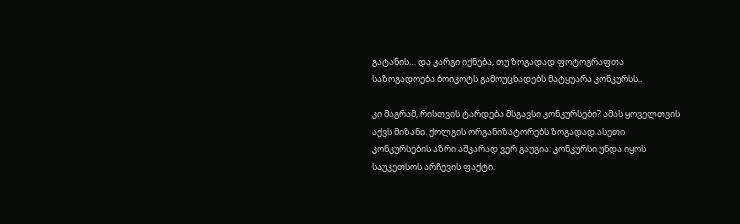გატანის… და კარგი იქნება, თუ ზოგადად ფოტოგრაფთა საზოგადოება ბოიკოტს გამოუცხადებს მატყუარა კონკურსს..

კი მაგრამ, რისთვის ტარდება მსგავსი კონკურსები? ამას ყოველთვის აქვს მიზანი. ქოლგის ორგანიზატორებს ზოგადად ასეთი კონკურსების აზრი აშკარად ვერ გაუგია: კონკურსი უნდა იყოს საუკეთსოს არჩევის ფაქტი.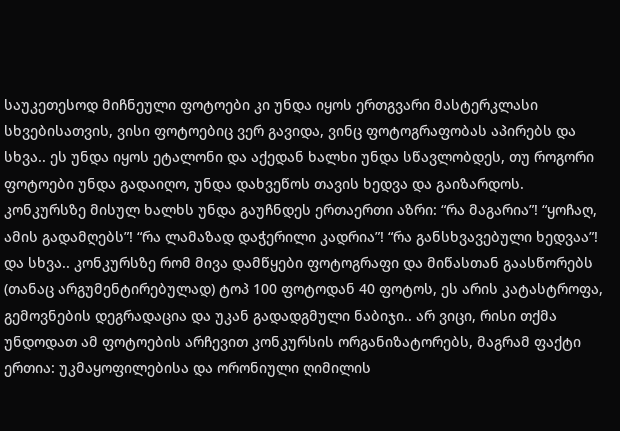საუკეთესოდ მიჩნეული ფოტოები კი უნდა იყოს ერთგვარი მასტერკლასი სხვებისათვის, ვისი ფოტოებიც ვერ გავიდა, ვინც ფოტოგრაფობას აპირებს და სხვა.. ეს უნდა იყოს ეტალონი და აქედან ხალხი უნდა სწავლობდეს, თუ როგორი ფოტოები უნდა გადაიღო, უნდა დახვეწოს თავის ხედვა და გაიზარდოს. კონკურსზე მისულ ხალხს უნდა გაუჩნდეს ერთაერთი აზრი: “რა მაგარია”! “ყოჩაღ, ამის გადამღებს”! “რა ლამაზად დაჭერილი კადრია”! “რა განსხვავებული ხედვაა”! და სხვა.. კონკურსზე რომ მივა დამწყები ფოტოგრაფი და მიწასთან გაასწორებს (თანაც არგუმენტირებულად) ტოპ 100 ფოტოდან 40 ფოტოს, ეს არის კატასტროფა, გემოვნების დეგრადაცია და უკან გადადგმული ნაბიჯი.. არ ვიცი, რისი თქმა უნდოდათ ამ ფოტოების არჩევით კონკურსის ორგანიზატორებს, მაგრამ ფაქტი ერთია: უკმაყოფილებისა და ორონიული ღიმილის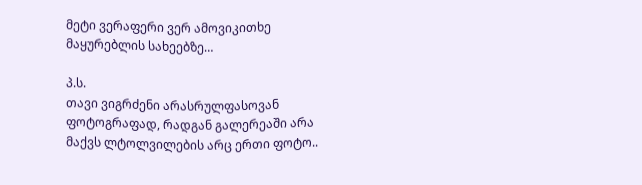მეტი ვერაფერი ვერ ამოვიკითხე მაყურებლის სახეებზე…

პ.ს.
თავი ვიგრძენი არასრულფასოვან ფოტოგრაფად, რადგან გალერეაში არა მაქვს ლტოლვილების არც ერთი ფოტო..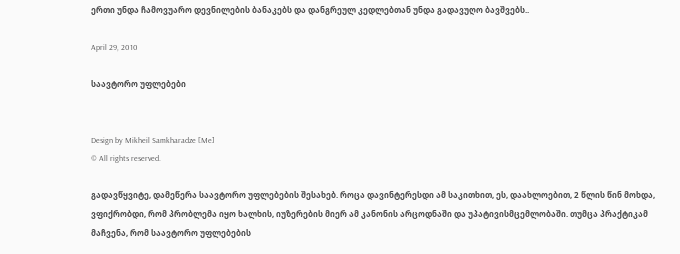ერთი უნდა ჩამოვუარო დევნილების ბანაკებს და დანგრეულ კედლებთან უნდა გადავუღო ბავშვებს..

April 29, 2010

საავტორო უფლებები


Design by Mikheil Samkharadze [Me]
© All rights reserved.

გადავწყვიტე, დამეწერა საავტორო უფლებების შესახებ. როცა დავინტერესდი ამ საკითხით, ეს, დაახლოებით, 2 წლის წინ მოხდა, ვფიქრობდი, რომ პრობლემა იყო ხალხის, იუზერების მიერ ამ კანონის არცოდნაში და უპატივისმცემლობაში. თუმცა პრაქტიკამ მაჩვენა, რომ საავტორო უფლებების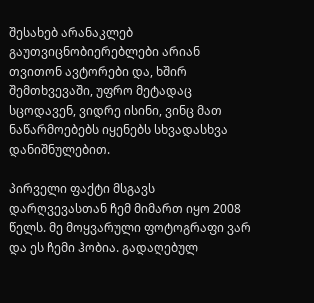შესახებ არანაკლებ გაუთვიცნობიერებლები არიან თვითონ ავტორები და, ხშირ შემთხვევაში, უფრო მეტადაც სცოდავენ, ვიდრე ისინი, ვინც მათ ნაწარმოებებს იყენებს სხვადასხვა დანიშნულებით.

პირველი ფაქტი მსგავს დარღვევასთან ჩემ მიმართ იყო 2008 წელს. მე მოყვარული ფოტოგრაფი ვარ და ეს ჩემი ჰობია. გადაღებულ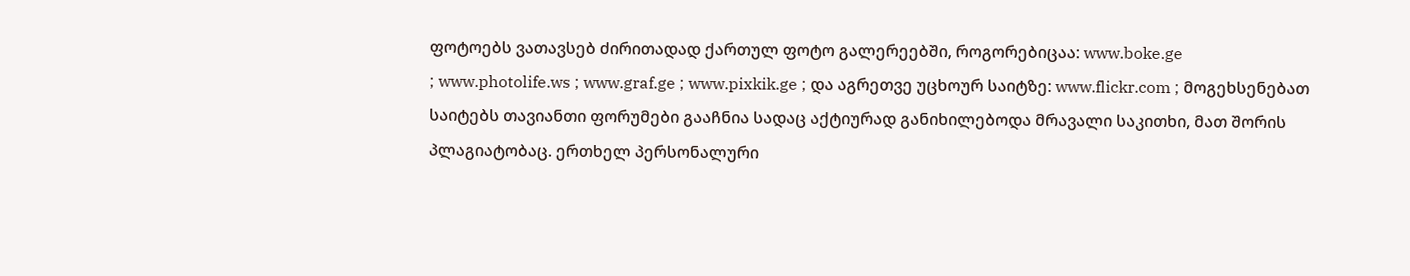ფოტოებს ვათავსებ ძირითადად ქართულ ფოტო გალერეებში, როგორებიცაა: www.boke.ge
; www.photolife.ws ; www.graf.ge ; www.pixkik.ge ; და აგრეთვე უცხოურ საიტზე: www.flickr.com ; მოგეხსენებათ საიტებს თავიანთი ფორუმები გააჩნია სადაც აქტიურად განიხილებოდა მრავალი საკითხი, მათ შორის პლაგიატობაც. ერთხელ პერსონალური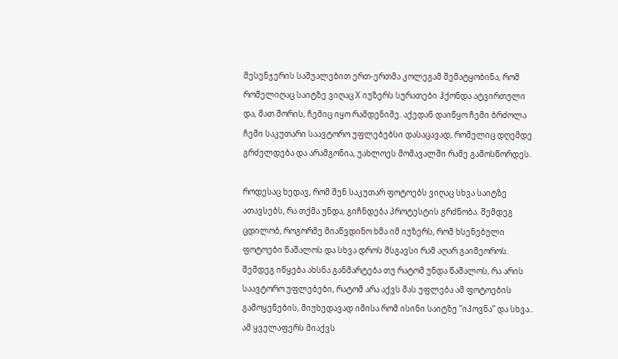მესენჯერის საშუალებით ერთ-ერთმა კოლეგამ შემატყობინა, რომ რომელიღაც საიტზე ვიღაც X იუზერს სურათები ჰქონდა ატვირთული და, მათ შორის, ჩემიც იყო რამდენიმე. აქედან დაიწყო ჩემი ბრძოლა ჩემი საკუთარი საავტორო უფლებებსი დასაცავად, რომელიც დღემდე გრძელდება და არამგონია, უახლოეს მომავალში რამე გამოსწორდეს.

როდესაც ხედავ, რომ შენ საკუთარ ფოტოებს ვიღაც სხვა საიტზე ათავსებს, რა თქმა უნდა, გიჩნდება პროტესტის გრძნობა. შემდეგ ცდილობ, როგორმე მიაწვდინო ხმა იმ იუზერს, რომ ხსენებული ფოტოები წაშალოს და სხვა დროს მსგავსი რამ აღარ გაიმეოროს. შემდეგ იწყება ახსნა განმარტება თუ რატომ უნდა წაშალოს, რა არის საავტორო უფლებები, რატომ არა აქვს მას უფლება ამ ფოტოების გამოყენების, მიუხედავად იმისა რომ ისინი საიტზე “იპოვნა” და სხვა.. ამ ყველაფერს მიაქვს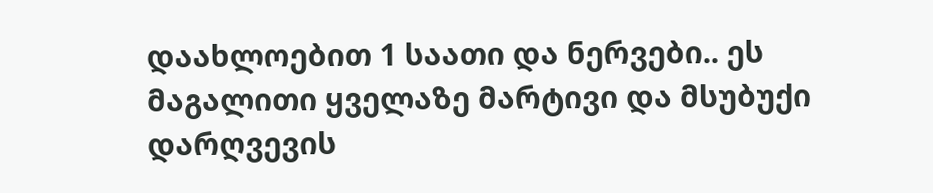დაახლოებით 1 საათი და ნერვები.. ეს მაგალითი ყველაზე მარტივი და მსუბუქი დარღვევის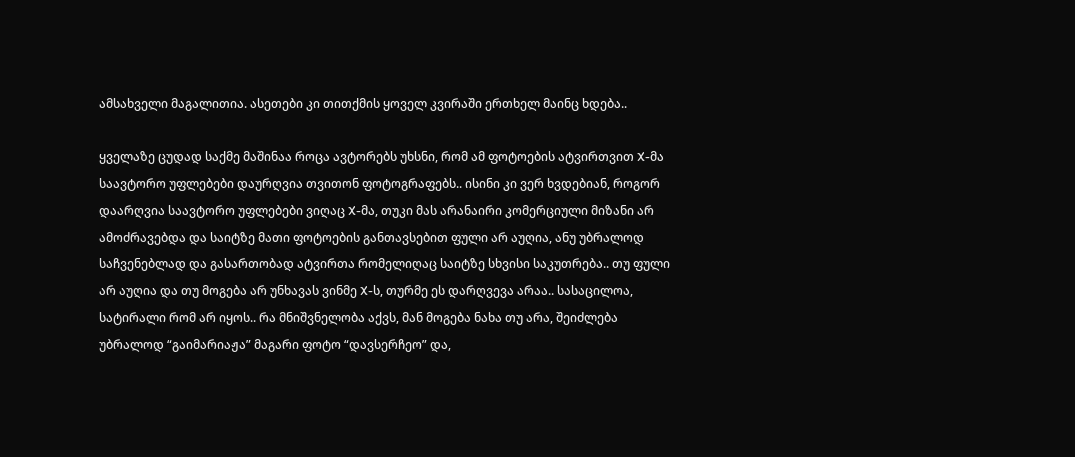ამსახველი მაგალითია. ასეთები კი თითქმის ყოველ კვირაში ერთხელ მაინც ხდება..

ყველაზე ცუდად საქმე მაშინაა როცა ავტორებს უხსნი, რომ ამ ფოტოების ატვირთვით X-მა საავტორო უფლებები დაურღვია თვითონ ფოტოგრაფებს.. ისინი კი ვერ ხვდებიან, როგორ დაარღვია საავტორო უფლებები ვიღაც X-მა, თუკი მას არანაირი კომერციული მიზანი არ ამოძრავებდა და საიტზე მათი ფოტოების განთავსებით ფული არ აუღია, ანუ უბრალოდ საჩვენებლად და გასართობად ატვირთა რომელიღაც საიტზე სხვისი საკუთრება.. თუ ფული არ აუღია და თუ მოგება არ უნხავას ვინმე X-ს, თურმე ეს დარღვევა არაა.. სასაცილოა, სატირალი რომ არ იყოს.. რა მნიშვნელობა აქვს, მან მოგება ნახა თუ არა, შეიძლება უბრალოდ “გაიმარიაჟა” მაგარი ფოტო “დავსერჩეო” და,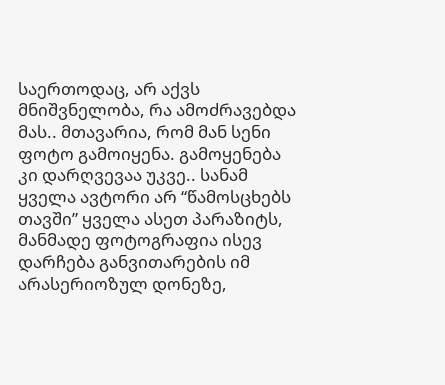საერთოდაც, არ აქვს მნიშვნელობა, რა ამოძრავებდა მას.. მთავარია, რომ მან სენი ფოტო გამოიყენა. გამოყენება კი დარღვევაა უკვე.. სანამ ყველა ავტორი არ “წამოსცხებს თავში” ყველა ასეთ პარაზიტს, მანმადე ფოტოგრაფია ისევ დარჩება განვითარების იმ არასერიოზულ დონეზე,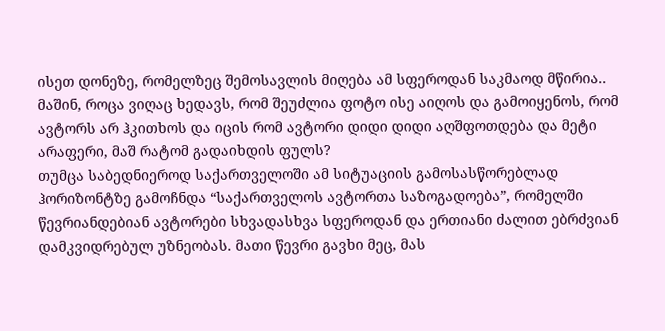ისეთ დონეზე, რომელზეც შემოსავლის მიღება ამ სფეროდან საკმაოდ მწირია.. მაშინ, როცა ვიღაც ხედავს, რომ შეუძლია ფოტო ისე აიღოს და გამოიყენოს, რომ ავტორს არ ჰკითხოს და იცის რომ ავტორი დიდი დიდი აღშფოთდება და მეტი არაფერი, მაშ რატომ გადაიხდის ფულს?
თუმცა საბედნიეროდ საქართველოში ამ სიტუაციის გამოსასწორებლად ჰორიზონტზე გამოჩნდა “საქართველოს ავტორთა საზოგადოება”, რომელში წევრიანდებიან ავტორები სხვადასხვა სფეროდან და ერთიანი ძალით ებრძვიან დამკვიდრებულ უზნეობას. მათი წევრი გავხი მეც, მას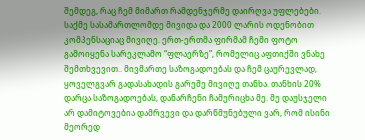შემდეგ, რაც ჩემ მიმართ რამდენჯერმე დაირღვა უფლებები. საქმე სასამართლომდე მივიდა და 2000 ლარის ოდენობით კომპენსაციაც მივიღე. ერთ-ერთმა ფირმამ ჩემი ფოტო გამოიყენა სარეკლამო “ფლაერზე”, რომელიც აფთიქში ვნახე შემთხვევით.. მივმართე საზოგადოებას და ჩემ ცაურევლად, ყოველგვარ გადასახადის გარეშე მივიღე თანხა. თანხის 20% დარცა საზოგადოებას, დანარჩენი ჩამერიცხა მე. მე დაუსჯელი არ დამიტოვებია დამრვევი და დარწმუნებული ვარ, რომ ისინი მეორედ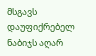მსგავს დაუფიქრებელ ნაბიჯს აღარ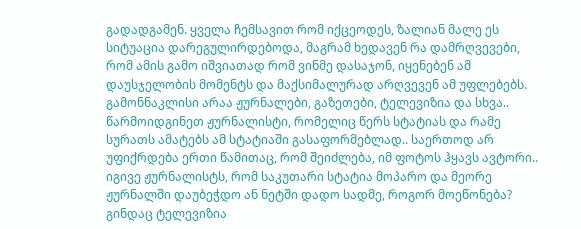გადადგამენ. ყველა ჩემსავით რომ იქცეოდეს, ზალიან მალე ეს სიტუაცია დარეგულირდებოდა, მაგრამ ხედავენ რა დამრღვევები, რომ ამის გამო იშვიათად რომ ვინმე დასაჯონ, იყენებენ ამ დაუსჯელობის მომენტს და მაქსიმალურად არღვევენ ამ უფლებებს.
გამონნაკლისი არაა ჟურნალები, გაზეთები, ტელევიზია და სხვა..
წარმოიდგინეთ ჟურნალისტი, რომელიც წერს სტატიას და რამე სურათს ამატებს ამ სტატიაში გასაფორმებლად.. საერთოდ არ უფიქრდება ერთი წამითაც, რომ შეიძლება, იმ ფოტოს ჰყავს ავტორი.. იგივე ჟურნალისტს, რომ საკუთარი სტატია მოპარო და მეორე ჟურნალში დაუბეჭდო ან ნეტში დადო სადმე, როგორ მოეწონება? გინდაც ტელევიზია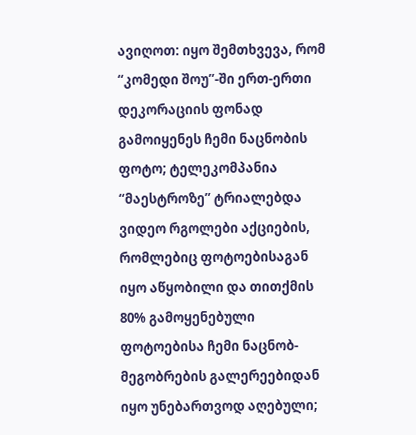ავიღოთ: იყო შემთხვევა, რომ “კომედი შოუ”-ში ერთ-ერთი დეკორაციის ფონად გამოიყენეს ჩემი ნაცნობის ფოტო; ტელეკომპანია “მაესტროზე” ტრიალებდა ვიდეო რგოლები აქციების, რომლებიც ფოტოებისაგან იყო აწყობილი და თითქმის 80% გამოყენებული ფოტოებისა ჩემი ნაცნობ-მეგობრების გალერეებიდან იყო უნებართვოდ აღებული;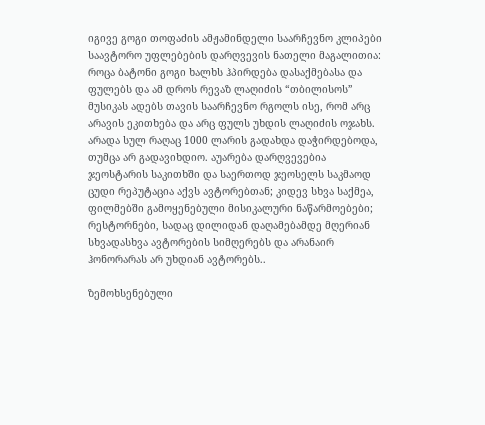იგივე გოგი თოფაძის ამჟამინდელი საარჩევნო კლიპები საავტორო უფლებების დარღვევის ნათელი მაგალითია: როცა ბატონი გოგი ხალხს ჰპირდება დასაქმებასა და ფულებს და ამ დროს რევაზ ლაღიძის “თბილისოს” მუსიკას ადებს თავის საარჩევნო რგოლს ისე, რომ არც არავის ეკითხება და არც ფულს უხდის ლაღიძის ოჯახს. არადა სულ რაღაც 1000 ლარის გადახდა დაჭირდებოდა, თუმცა არ გადავიხდიო. აუარება დარღვევებია ჯეოსტარის საკითხში და საერთოდ ჯეოსელს საკმაოდ ცუდი რეპუტაცია აქვს ავტორებთან; კიდევ სხვა საქმეა, ფილმებში გამოყენებული მისიკალური ნაწარმოებები; რესტორნები, სადაც დილიდან დაღამებამდე მღერიან სხვადასხვა ავტორების სიმღერებს და არანაირ ჰონორარას არ უხდიან ავტორებს..

ზემოხსენებული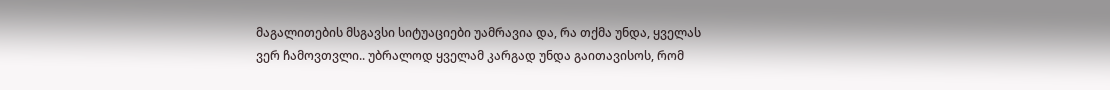მაგალითების მსგავსი სიტუაციები უამრავია და, რა თქმა უნდა, ყველას ვერ ჩამოვთვლი.. უბრალოდ ყველამ კარგად უნდა გაითავისოს, რომ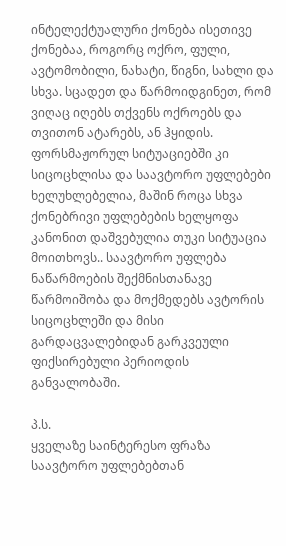ინტელექტუალური ქონება ისეთივე ქონებაა, როგორც ოქრო, ფული, ავტომობილი, ნახატი, წიგნი, სახლი და სხვა. სცადეთ და წარმოიდგინეთ, რომ ვიღაც იღებს თქვენს ოქროებს და თვითონ ატარებს, ან ჰყიდის. ფორსმაჟორულ სიტუაციებში კი სიცოცხლისა და საავტორო უფლებები ხელუხლებელია, მაშინ როცა სხვა ქონებრივი უფლებების ხელყოფა კანონით დაშვებულია თუკი სიტუაცია მოითხოვს.. საავტორო უფლება ნაწარმოების შექმნისთანავე წარმოიშობა და მოქმედებს ავტორის სიცოცხლეში და მისი გარდაცვალებიდან გარკვეული ფიქსირებული პერიოდის განვალობაში.

პ.ს.
ყველაზე საინტერესო ფრაზა საავტორო უფლებებთან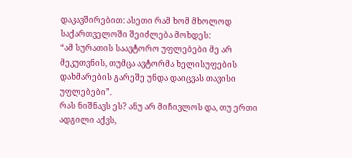დაკავშირებით: ასეთი რამ ხომ მხოლოდ საქართველოში შეიძლება მოხდეს:
“ამ სურათის საავტორო უფლებები მე არ მეკუთვნის, თუმცა ავტორმა ხელისუფების დახმარების გარეშე უნდა დაიცვას თავისი უფლებები”.
რას ნიშნავს ეს? ანუ არ მიჩივლოს და, თუ ერთი ადგილი აქვს,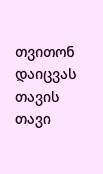თვითონ დაიცვას თავის თავი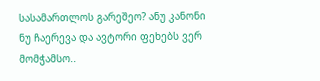სასამართლოს გარეშეო? ანუ კანონი ნუ ჩაერევა და ავტორი ფეხებს ვერ მომჭამსო..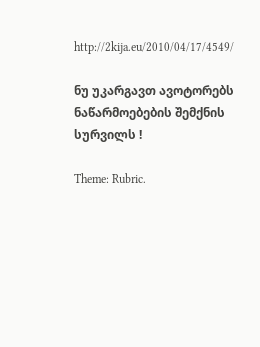http://2kija.eu/2010/04/17/4549/

ნუ უკარგავთ ავოტორებს ნაწარმოებების შემქნის სურვილს !

Theme: Rubric.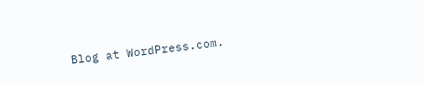Blog at WordPress.com.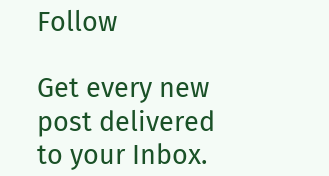Follow

Get every new post delivered to your Inbox.